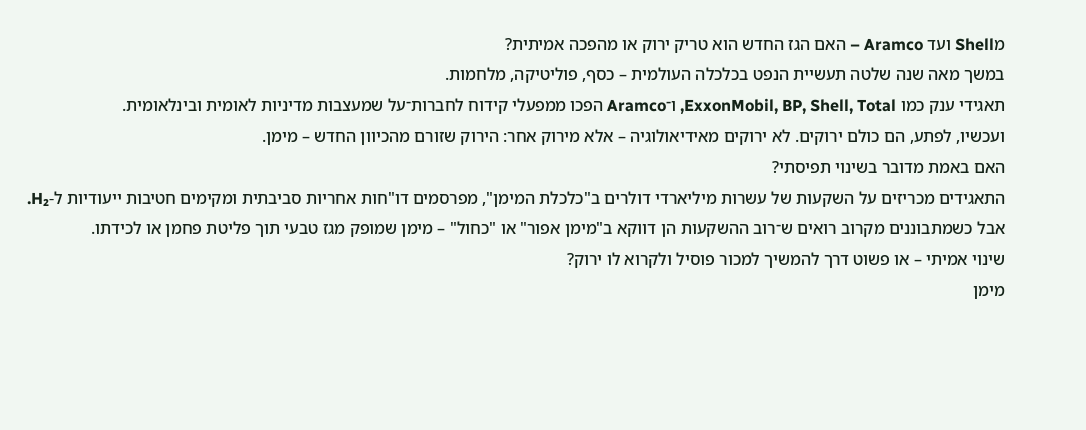מShell ועד Aramco – האם הגז החדש הוא טריק ירוק או מהפכה אמיתית?
במשך מאה שנה שלטה תעשיית הנפט בכלכלה העולמית – כסף, פוליטיקה, מלחמות.
תאגידי ענק כמו ExxonMobil, BP, Shell, Total, ו־Aramco הפכו ממפעלי קידוח לחברות־על שמעצבות מדיניות לאומית ובינלאומית.
ועכשיו, לפתע, הם כולם ירוקים. לא ירוקים מאידיאולוגיה – אלא מירוק אחר: הירוק שזורם מהכיוון החדש – מימן.
האם באמת מדובר בשינוי תפיסתי?
התאגידים מכריזים על השקעות של עשרות מיליארדי דולרים ב"כלכלת המימן", מפרסמים דו"חות אחריות סביבתית ומקימים חטיבות ייעודיות ל-H₂.
אבל כשמתבוננים מקרוב רואים ש־רוב ההשקעות הן דווקא ב"מימן אפור" או "כחול" – מימן שמופק מגז טבעי תוך פליטת פחמן או לכידתו.
שינוי אמיתי – או פשוט דרך להמשיך למכור פוסיל ולקרוא לו ירוק?
מימן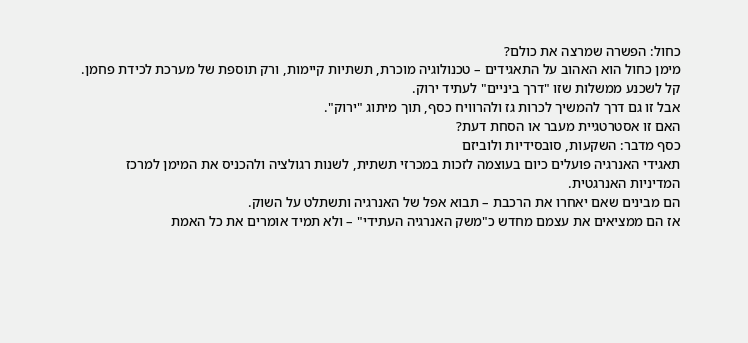כחול: הפשרה שמרצה את כולם?
מימן כחול הוא האהוב על התאגידים – טכנולוגיה מוכרת, תשתיות קיימות, ורק תוספת של מערכת לכידת פחמן.
קל לשכנע ממשלות שזו "דרך ביניים" לעתיד ירוק.
אבל זו גם דרך להמשיך לכרות גז ולהרוויח כסף, תוך מיתוג "ירוק".
האם זו אסטרטגיית מעבר או הסחת דעת?
כסף מדבר: השקעות, סובסידיות ולוביזם
תאגידי האנרגיה פועלים כיום בעוצמה לזכות במכרזי תשתית, לשנות רגולציה ולהכניס את המימן למרכז המדיניות האנרגטית.
הם מבינים שאם יאחרו את הרכבת – תבוא אפל של האנרגיה ותשתלט על השוק.
אז הם ממציאים את עצמם מחדש כ"משק האנרגיה העתידי" – ולא תמיד אומרים את כל האמת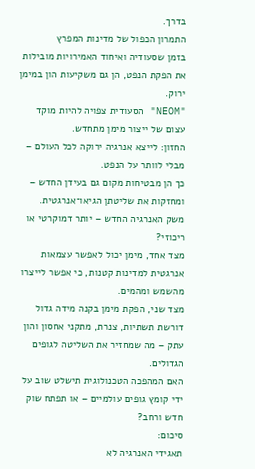בדרך.
התמרון הכפול של מדינות המפרץ
בזמן שסעודיה ואיחוד האמירויות מובילות את הפקת הנפט, הן גם משקיעות הון במימן ירוק.
"NEOM" הסעודית צפויה להיות מוקד עצום של ייצור מימן מתחדש.
החזון: לייצא אנרגיה ירוקה לכל העולם – מבלי לוותר על הנפט.
כך הן מבטיחות מקום גם בעידן החדש – ומחזקות את שליטתן הגיאו־אנרגטית.
משק האנרגיה החדש – יותר דמוקרטי או ריכוזי?
מצד אחד, מימן יכול לאפשר עצמאות אנרגטית למדינות קטנות, כי אפשר לייצרו מהשמש ומהמים.
מצד שני, הפקת מימן בקנה מידה גדול דורשת תשתיות, צנרת, מתקני אחסון והון עתק – מה שמחזיר את השליטה לגופים הגדולים.
האם המהפכה הטכנולוגית תישלט שוב על ידי קומץ גופים עולמיים – או תפתח שוק חדש ורחב?
סיכום:
תאגידי האנרגיה לא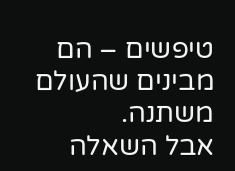טיפשים – הם מבינים שהעולם משתנה.
אבל השאלה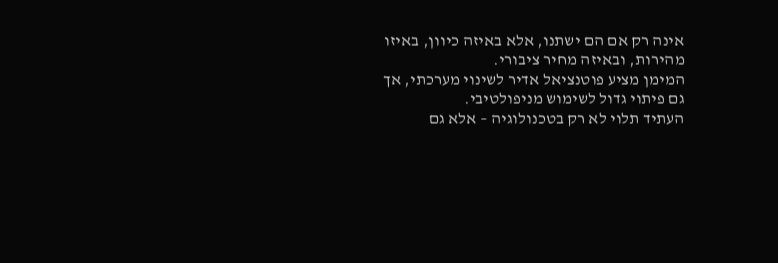אינה רק אם הם ישתנו, אלא באיזה כיוון, באיזו מהירות, ובאיזה מחיר ציבורי.
המימן מציע פוטנציאל אדיר לשינוי מערכתי, אך גם פיתוי גדול לשימוש מניפולטיבי.
העתיד תלוי לא רק בטכנולוגיה – אלא גם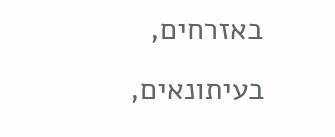באזרחים, בעיתונאים,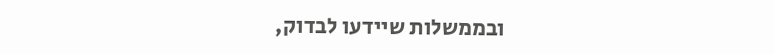ובממשלות שיידעו לבדוק,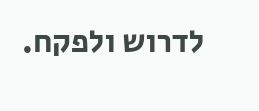לדרוש ולפקח.